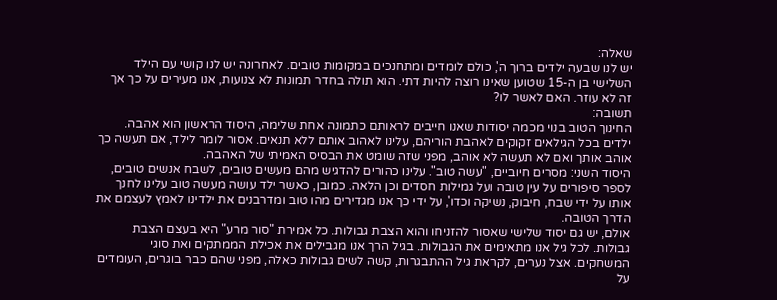שאלה:
יש לנו שבעה ילדים ברוך ה', כולם לומדים ומתחנכים במקומות טובים. לאחרונה יש לנו קושי עם הילד השלישי בן ה-15 שטוען שאינו רוצה להיות דתי. הוא תולה בחדר תמונות לא צנועות, אנו מעירים על כך אך זה לא עוזר. האם לאשר לו?
תשובה:
החינוך הטוב בנוי מכמה יסודות שאנו חייבים לראותם כתמונה אחת שלימה, היסוד הראשון הוא אהבה. ילדים בכל הגילאים זקוקים לאהבת הוריהם, עלינו לאהוב אותם ללא תנאים. אסור לומר לילד, אם תעשה כך אוהב אותך ואם לא תעשה לא אוהב, מפני שזה שומט את הבסיס האמיתי של האהבה.
היסוד השני: מסרים חיוביים, "עשה טוב". עלינו כהורים להדגיש מהם מעשים טובים, לשבח אנשים טובים, לספר סיפורים על עין טובה ועל גמילות חסדים וכן הלאה. כמובן, כאשר ילד עושה מעשה טוב עלינו לחנך אותו על ידי שבח, חיבוק, נשיקה וכדו', על ידי כך אנו מגדירים מהו טוב ומדרבנים את ילדינו לאמץ לעצמם את הדרך הטובה.
אולם, יש גם יסוד שלישי שאסור להזניחו והוא הצבת גבולות. כל אמירת "סור מרע" היא בעצם הצבת גבולות. לכל גיל אנו מתאימים את הגבולות. בגיל הרך אנו מגבילים את אכילת הממתקים ואת סוגי המשחקים. אצל נערים, לקראת גיל ההתבגרות, קשה לשים גבולות כאלה, מפני שהם כבר בוגרים, העומדים על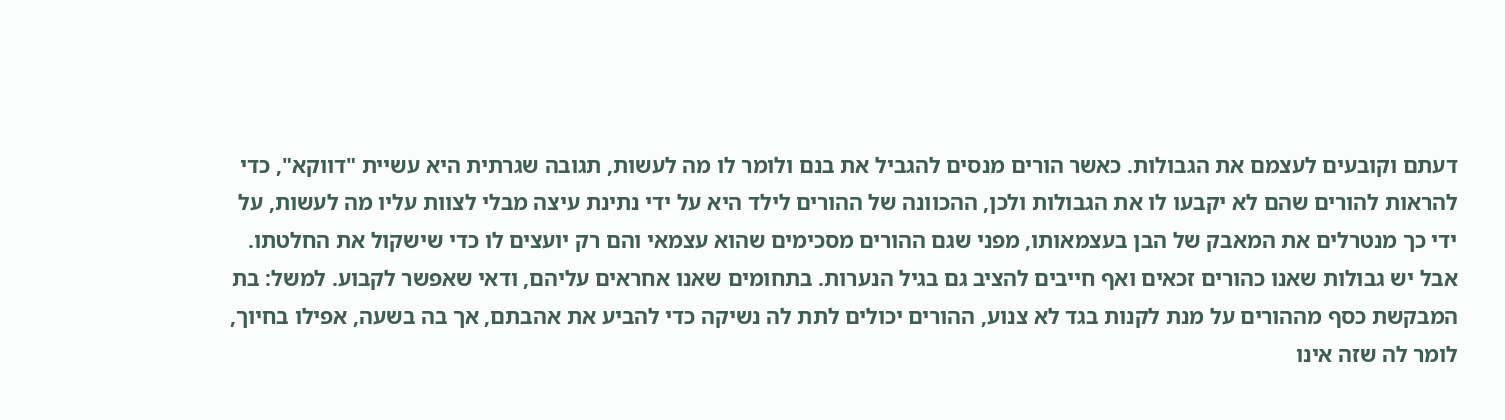דעתם וקובעים לעצמם את הגבולות. כאשר הורים מנסים להגביל את בנם ולומר לו מה לעשות, תגובה שגרתית היא עשיית "דווקא", כדי להראות להורים שהם לא יקבעו לו את הגבולות ולכן, ההכוונה של ההורים לילד היא על ידי נתינת עיצה מבלי לצוות עליו מה לעשות, על ידי כך מנטרלים את המאבק של הבן בעצמאותו, מפני שגם ההורים מסכימים שהוא עצמאי והם רק יועצים לו כדי שישקול את החלטתו.
אבל יש גבולות שאנו כהורים זכאים ואף חייבים להציב גם בגיל הנערות. בתחומים שאנו אחראים עליהם, ודאי שאפשר לקבוע. למשל: בת המבקשת כסף מההורים על מנת לקנות בגד לא צנוע, ההורים יכולים לתת לה נשיקה כדי להביע את אהבתם, אך בה בשעה, אפילו בחיוך, לומר לה שזה אינו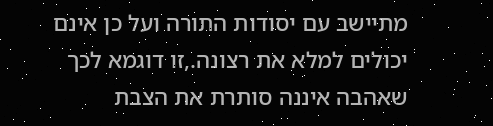מתיישב עם יסודות התורה ועל כן אינם יכולים למלא את רצונה.,זו דוגמא לכך שאהבה איננה סותרת את הצבת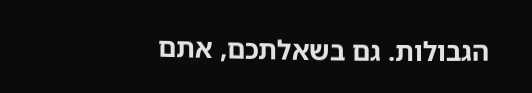הגבולות. גם בשאלתכם, אתם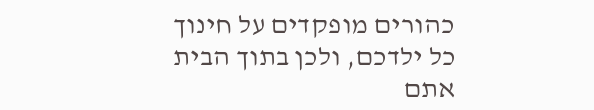כהורים מופקדים על חינוך כל ילדכם, ולכן בתוך הבית אתם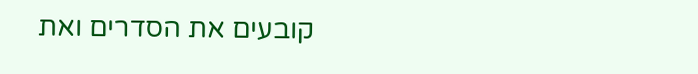קובעים את הסדרים ואת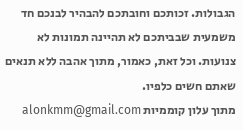הגבולות. זכותכם וחובתכם להבהיר לבנכם חד משמעית שבביתכם לא תהיינה תמונות לא צנועות. וכל זאת, כאמור, מתוך אהבה ללא תנאים שאתם חשים כלפיו.
מתוך עלון קוממיות alonkmm@gmail.com